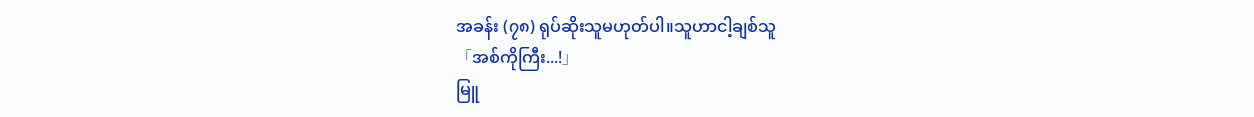အခန်း (၇၈) ရုပ်ဆိုးသူမဟုတ်ပါ။သူဟာငါ့ချစ်သူ
「အစ်ကိုကြီး...!」
မြူ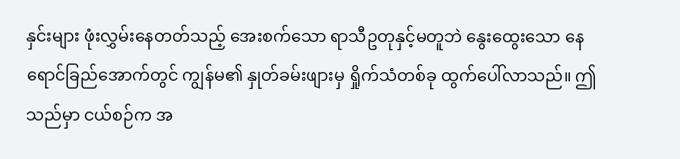နှင်းများ ဖုံးလွှမ်းနေတတ်သည့် အေးစက်သော ရာသီဥတုနှင့်မတူဘဲ နွေးထွေးသော နေရောင်ခြည်အောက်တွင် ကျွန်မ၏ နှုတ်ခမ်းဖျားမှ ရှိုက်သံတစ်ခု ထွက်ပေါ်လာသည်။ ဤသည်မှာ ငယ်စဉ်က အ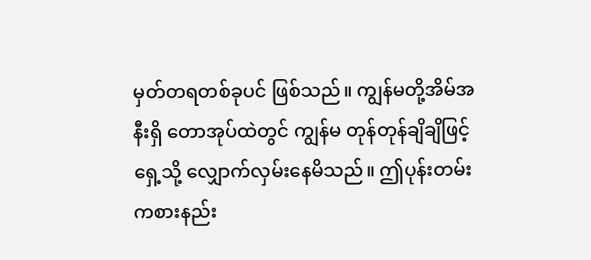မှတ်တရတစ်ခုပင် ဖြစ်သည်။ ကျွန်မတို့အိမ်အနီးရှိ တောအုပ်ထဲတွင် ကျွန်မ တုန်တုန်ချိချိဖြင့် ရှေ့သို့ လျှောက်လှမ်းနေမိသည်။ ဤပုန်းတမ်းကစားနည်း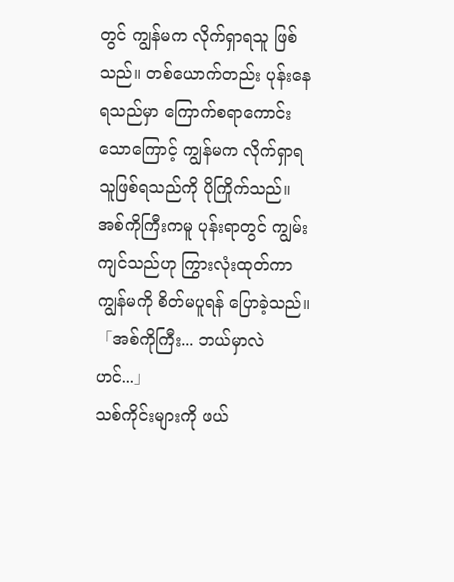တွင် ကျွန်မက လိုက်ရှာရသူ ဖြစ်သည်။ တစ်ယောက်တည်း ပုန်းနေရသည်မှာ ကြောက်စရာကောင်းသောကြောင့် ကျွန်မက လိုက်ရှာရသူဖြစ်ရသည်ကို ပိုကြိုက်သည်။ အစ်ကိုကြီးကမူ ပုန်းရာတွင် ကျွမ်းကျင်သည်ဟု ကြွားလုံးထုတ်ကာ ကျွန်မကို စိတ်မပူရန် ပြောခဲ့သည်။
「အစ်ကိုကြီး... ဘယ်မှာလဲဟင်...」
သစ်ကိုင်းများကို ဖယ်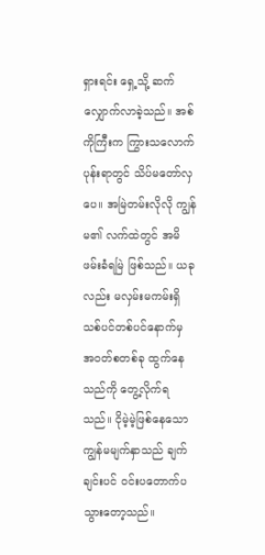ရှားရင်း ရှေ့သို့ ဆက်လျှောက်လာခဲ့သည်။ အစ်ကိုကြီးက ကြွားသလောက် ပုန်းရာတွင် သိပ်မတော်လှပေ။ အမြဲတမ်းလိုလို ကျွန်မ၏ လက်ထဲတွင် အမိဖမ်းခံရမြဲ ဖြစ်သည်။ ယခုလည်း မလှမ်းမကမ်းရှိ သစ်ပင်တစ်ပင်နောက်မှ အဝတ်စတစ်ခု ထွက်နေသည်ကို တွေ့လိုက်ရသည်။ ငိုမဲ့မဲ့ဖြစ်နေသော ကျွန်မမျက်နှာသည် ချက်ချင်းပင် ဝင်းပတောက်ပသွားတော့သည်။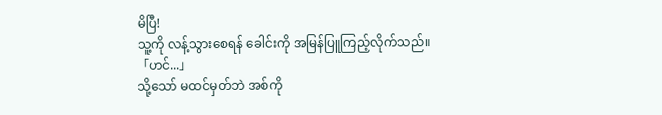မိပြီ!
သူ့ကို လန့်သွားစေရန် ခေါင်းကို အမြန်ပြူကြည့်လိုက်သည်။
「ဟင်...」
သို့သော် မထင်မှတ်ဘဲ အစ်ကို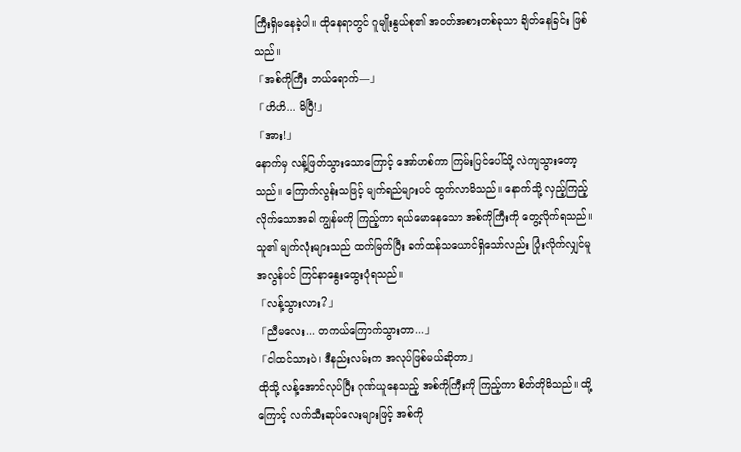ကြီးရှိမနေခဲ့ပါ။ ထိုနေရာတွင် ဂူမျိုးနွယ်စု၏ အဝတ်အစားတစ်ခုသာ ချိတ်နေခြင်း ဖြစ်သည်။
「အစ်ကိုကြီး ဘယ်ရောက်—」
「ဟိဟိ... မိပြီ!」
「အား!」
နောက်မှ လန့်ဖြတ်သွားသောကြောင့် အော်ဟစ်ကာ ကြမ်းပြင်ပေါ်သို့ လဲကျသွားတော့သည်။ ကြောက်လွန်းသဖြင့် မျက်ရည်များပင် ထွက်လာမိသည်။ နောက်သို့ လှည့်ကြည့်လိုက်သောအခါ ကျွန်မကို ကြည့်ကာ ရယ်မောနေသော အစ်ကိုကြီးကို တွေ့လိုက်ရသည်။ သူ၏ မျက်လုံးများသည် ထက်မြက်ပြီး ခက်ထန်သယောင်ရှိသော်လည်း ပြုံးလိုက်လျှင်မူ အလွန်ပင် ကြင်နာနွေးထွေးပုံရသည်။
「လန့်သွားလား?」
「ညီမလေး... တကယ်ကြောက်သွားတာ...」
「ငါထင်သားပဲ၊ ဒီနည်းလမ်းက အလုပ်ဖြစ်မယ်ဆိုတာ」
ထိုသို့ လန့်အောင်လုပ်ပြီး ဂုဏ်ယူနေသည့် အစ်ကိုကြီးကို ကြည့်ကာ စိတ်တိုမိသည်။ ထို့ကြောင့် လက်သီးဆုပ်လေးများဖြင့် အစ်ကို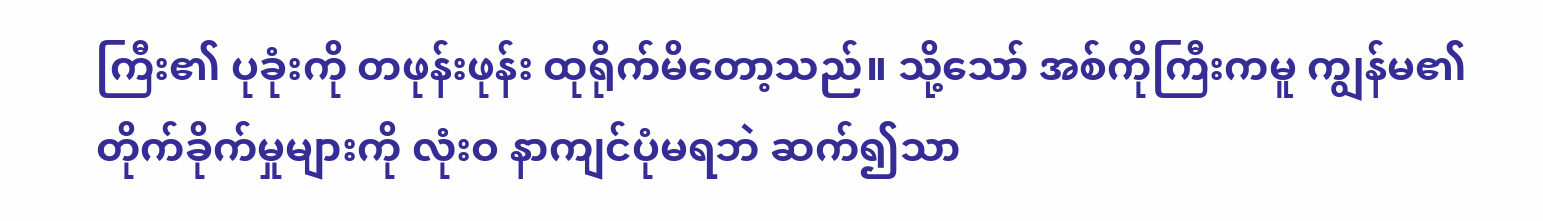ကြီး၏ ပုခုံးကို တဖုန်းဖုန်း ထုရိုက်မိတော့သည်။ သို့သော် အစ်ကိုကြီးကမူ ကျွန်မ၏ တိုက်ခိုက်မှုများကို လုံးဝ နာကျင်ပုံမရဘဲ ဆက်၍သာ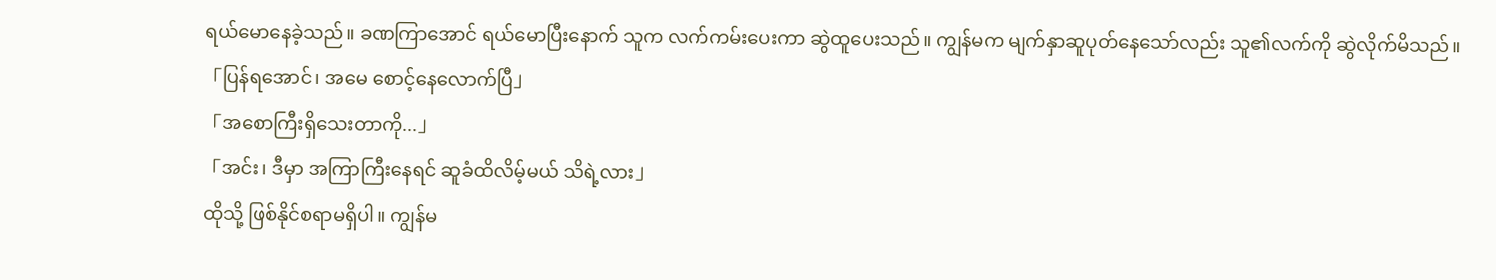ရယ်မောနေခဲ့သည်။ ခဏကြာအောင် ရယ်မောပြီးနောက် သူက လက်ကမ်းပေးကာ ဆွဲထူပေးသည်။ ကျွန်မက မျက်နှာဆူပုတ်နေသော်လည်း သူ၏လက်ကို ဆွဲလိုက်မိသည်။
「ပြန်ရအောင်၊ အမေ စောင့်နေလောက်ပြီ」
「အစောကြီးရှိသေးတာကို...」
「အင်း၊ ဒီမှာ အကြာကြီးနေရင် ဆူခံထိလိမ့်မယ် သိရဲ့လား」
ထိုသို့ ဖြစ်နိုင်စရာမရှိပါ။ ကျွန်မ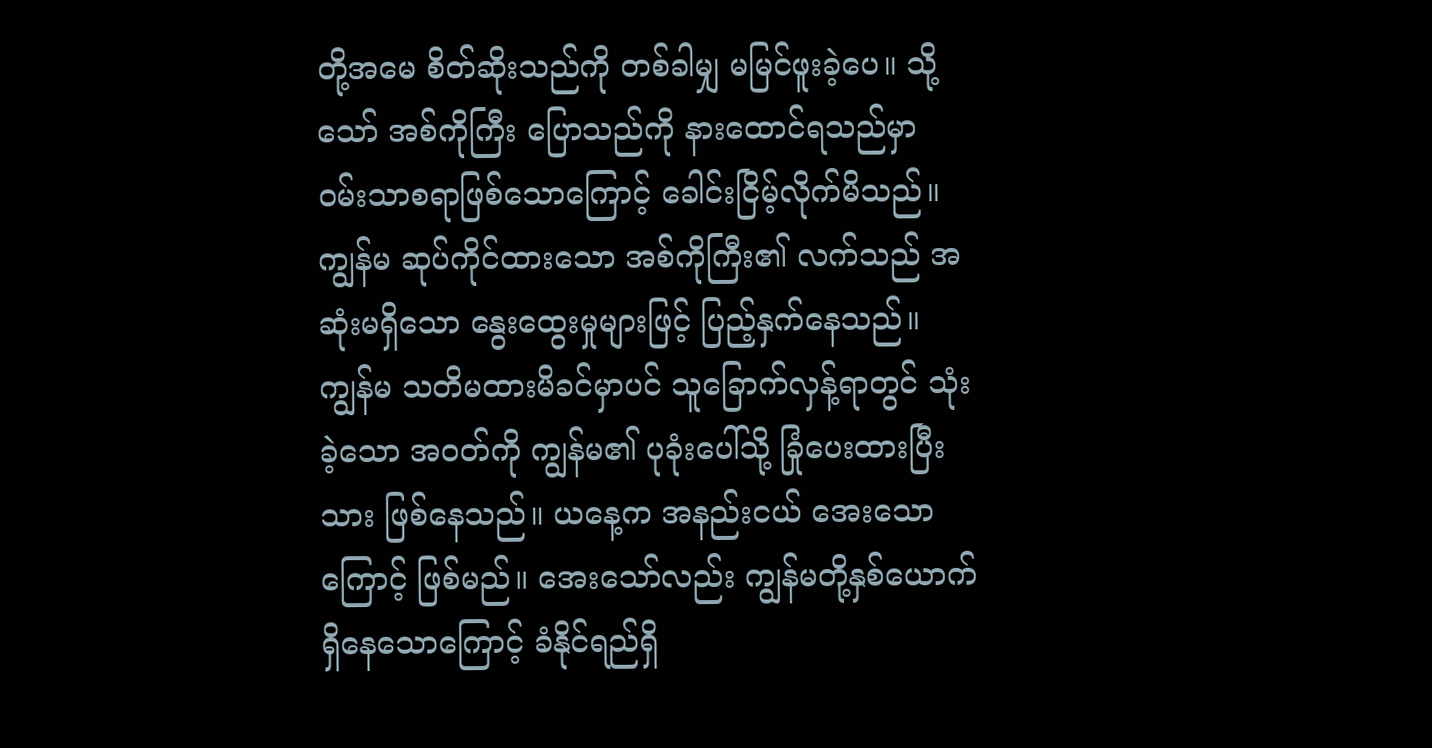တို့အမေ စိတ်ဆိုးသည်ကို တစ်ခါမျှ မမြင်ဖူးခဲ့ပေ။ သို့သော် အစ်ကိုကြီး ပြောသည်ကို နားထောင်ရသည်မှာ ဝမ်းသာစရာဖြစ်သောကြောင့် ခေါင်းငြိမ့်လိုက်မိသည်။ ကျွန်မ ဆုပ်ကိုင်ထားသော အစ်ကိုကြီး၏ လက်သည် အဆုံးမရှိသော နွေးထွေးမှုများဖြင့် ပြည့်နှက်နေသည်။ ကျွန်မ သတိမထားမိခင်မှာပင် သူခြောက်လှန့်ရာတွင် သုံးခဲ့သော အဝတ်ကို ကျွန်မ၏ ပုခုံးပေါ်သို့ ခြုံပေးထားပြီးသား ဖြစ်နေသည်။ ယနေ့က အနည်းငယ် အေးသောကြောင့် ဖြစ်မည်။ အေးသော်လည်း ကျွန်မတို့နှစ်ယောက် ရှိနေသောကြောင့် ခံနိုင်ရည်ရှိ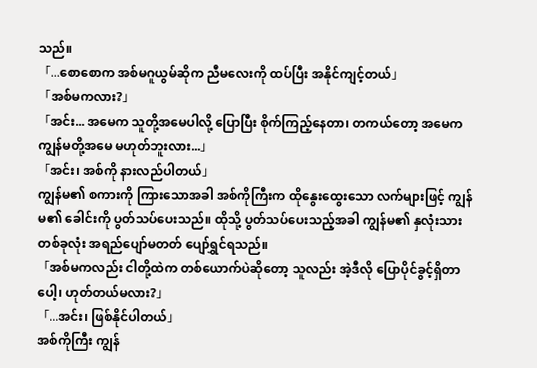သည်။
「...စောစောက အစ်မဂူယွမ်ဆိုက ညီမလေးကို ထပ်ပြီး အနိုင်ကျင့်တယ်」
「အစ်မကလား?」
「အင်း... အမေက သူတို့အမေပါလို့ ပြောပြီး စိုက်ကြည့်နေတာ၊ တကယ်တော့ အမေက ကျွန်မတို့အမေ မဟုတ်ဘူးလား...」
「အင်း၊ အစ်ကို နားလည်ပါတယ်」
ကျွန်မ၏ စကားကို ကြားသောအခါ အစ်ကိုကြီးက ထိုနွေးထွေးသော လက်များဖြင့် ကျွန်မ၏ ခေါင်းကို ပွတ်သပ်ပေးသည်။ ထိုသို့ ပွတ်သပ်ပေးသည့်အခါ ကျွန်မ၏ နှလုံးသားတစ်ခုလုံး အရည်ပျော်မတတ် ပျော်ရွှင်ရသည်။
「အစ်မကလည်း ငါတို့ထဲက တစ်ယောက်ပဲဆိုတော့ သူလည်း အဲ့ဒီလို ပြောပိုင်ခွင့်ရှိတာပေါ့၊ ဟုတ်တယ်မလား?」
「...အင်း၊ ဖြစ်နိုင်ပါတယ်」
အစ်ကိုကြီး ကျွန်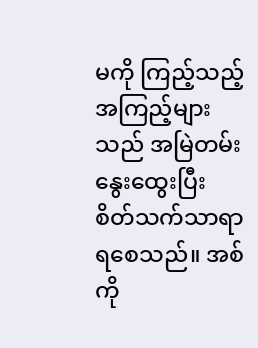မကို ကြည့်သည့် အကြည့်များသည် အမြဲတမ်း နွေးထွေးပြီး စိတ်သက်သာရာရစေသည်။ အစ်ကို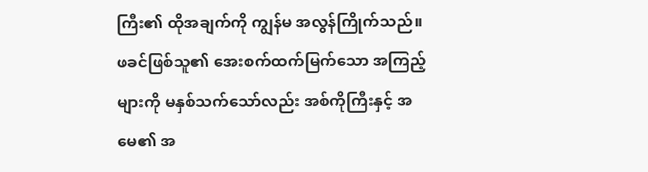ကြီး၏ ထိုအချက်ကို ကျွန်မ အလွန်ကြိုက်သည်။ ဖခင်ဖြစ်သူ၏ အေးစက်ထက်မြက်သော အကြည့်များကို မနှစ်သက်သော်လည်း အစ်ကိုကြီးနှင့် အမေ၏ အ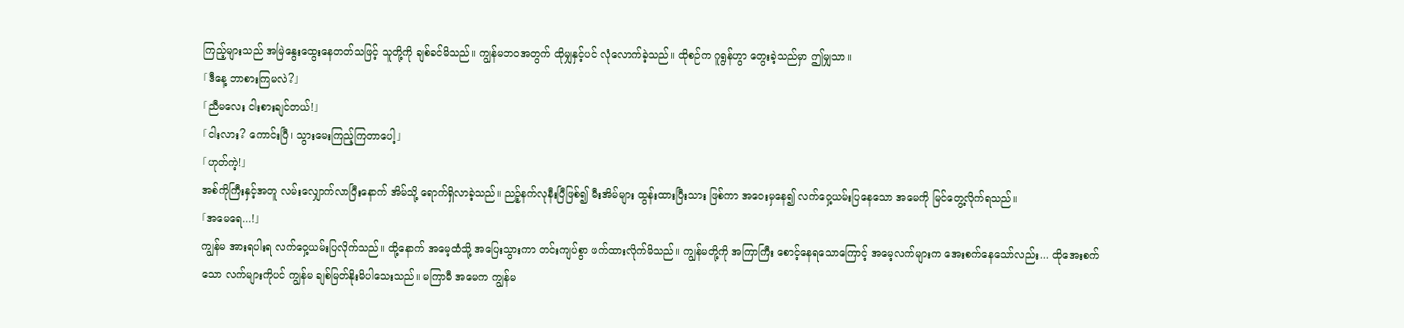ကြည့်များသည် အမြဲနွေးထွေးနေတတ်သဖြင့် သူတို့ကို ချစ်ခင်မိသည်။ ကျွန်မဘဝအတွက် ထိုမျှနှင့်ပင် လုံလောက်ခဲ့သည်။ ထိုစဉ်က ဂူရွန်ဟွာ တွေးခဲ့သည်မှာ ဤမျှသာ။
「ဒီနေ့ ဘာစားကြမလဲ?」
「ညီမလေး ငါးစားချင်တယ်!」
「ငါးလား? ကောင်းပြီ၊ သွားမေးကြည့်ကြတာပေါ့」
「ဟုတ်ကဲ့!」
အစ်ကိုကြီးနှင့်အတူ လမ်းလျှောက်လာပြီးနောက် အိမ်သို့ ရောက်ရှိလာခဲ့သည်။ ညဉ့်နက်လုနီးပြီဖြစ်၍ မီးအိမ်များ ထွန်းထားပြီးသား ဖြစ်ကာ အဝေးမှနေ၍ လက်ဝှေ့ယမ်းပြနေသော အမေကို မြင်တွေ့လိုက်ရသည်။
「အမေရေ...!」
ကျွန်မ အားရပါးရ လက်ဝှေ့ယမ်းပြလိုက်သည်။ ထို့နောက် အမေ့ထံသို့ အပြေးသွားကာ တင်းကျပ်စွာ ဖက်ထားလိုက်မိသည်။ ကျွန်မတို့ကို အကြာကြီး စောင့်နေရသောကြောင့် အမေ့လက်များက အေးစက်နေသော်လည်း... ထိုအေးစက်သော လက်များကိုပင် ကျွန်မ ချစ်မြတ်နိုးမိပါသေးသည်။ မကြာမီ အမေက ကျွန်မ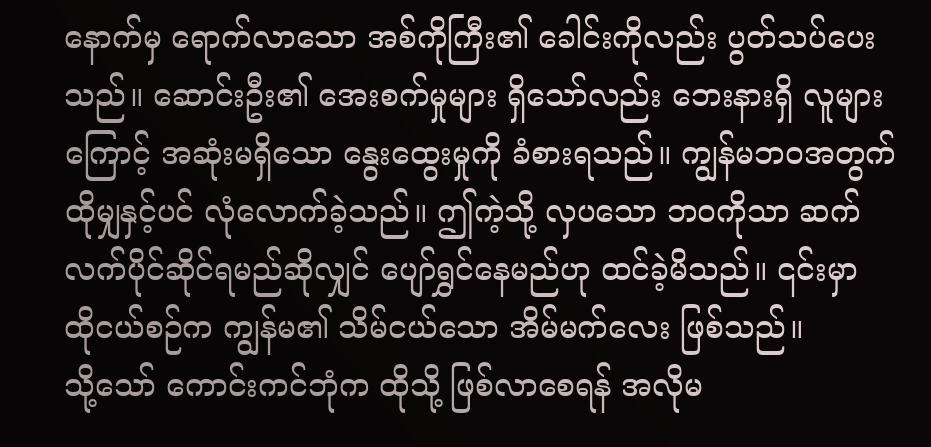နောက်မှ ရောက်လာသော အစ်ကိုကြီး၏ ခေါင်းကိုလည်း ပွတ်သပ်ပေးသည်။ ဆောင်းဦး၏ အေးစက်မှုများ ရှိသော်လည်း ဘေးနားရှိ လူများကြောင့် အဆုံးမရှိသော နွေးထွေးမှုကို ခံစားရသည်။ ကျွန်မဘဝအတွက် ထိုမျှနှင့်ပင် လုံလောက်ခဲ့သည်။ ဤကဲ့သို့ လှပသော ဘဝကိုသာ ဆက်လက်ပိုင်ဆိုင်ရမည်ဆိုလျှင် ပျော်ရွှင်နေမည်ဟု ထင်ခဲ့မိသည်။ ၎င်းမှာ ထိုငယ်စဉ်က ကျွန်မ၏ သိမ်ငယ်သော အိမ်မက်လေး ဖြစ်သည်။
သို့သော် ကောင်းကင်ဘုံက ထိုသို့ ဖြစ်လာစေရန် အလိုမ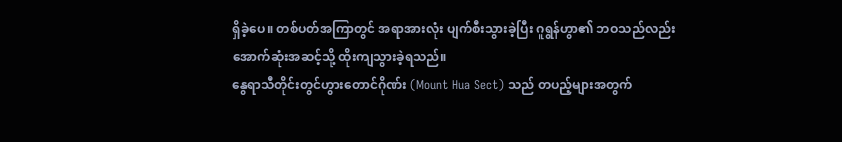ရှိခဲ့ပေ။ တစ်ပတ်အကြာတွင် အရာအားလုံး ပျက်စီးသွားခဲ့ပြီး ဂူရွန်ဟွာ၏ ဘဝသည်လည်း အောက်ဆုံးအဆင့်သို့ ထိုးကျသွားခဲ့ရသည်။
နွေရာသီတိုင်းတွင်ဟွားတောင်ဂိုဏ်း (Mount Hua Sect) သည် တပည့်များအတွက်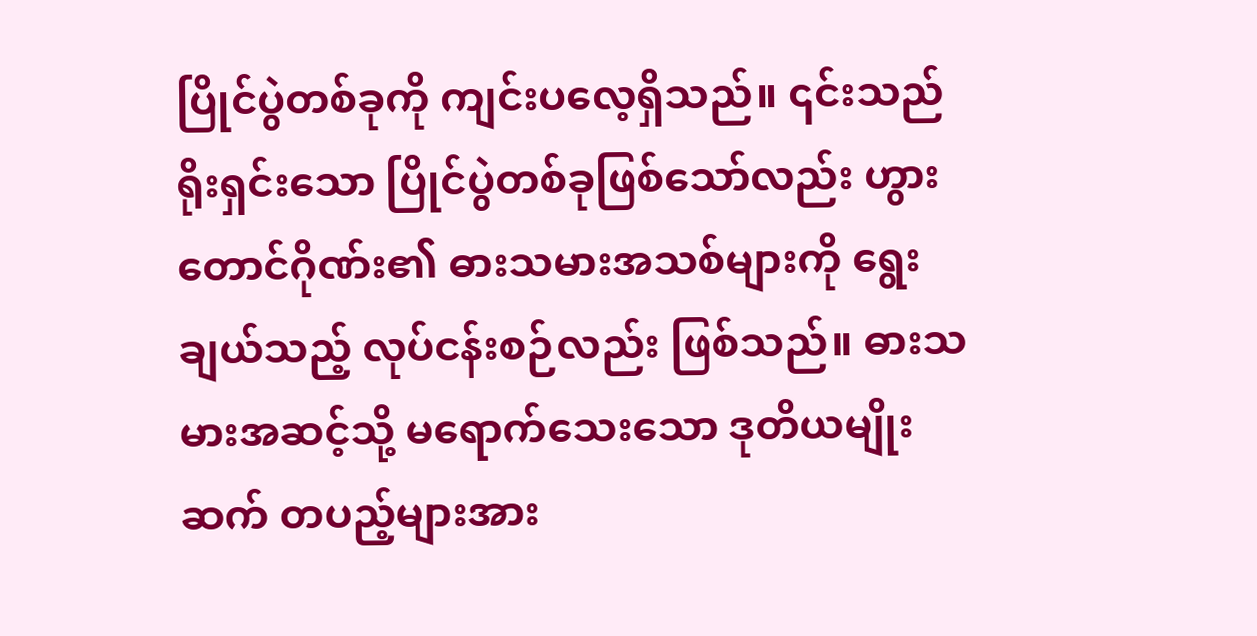ပြိုင်ပွဲတစ်ခုကို ကျင်းပလေ့ရှိသည်။ ၎င်းသည် ရိုးရှင်းသော ပြိုင်ပွဲတစ်ခုဖြစ်သော်လည်း ဟွားတောင်ဂိုဏ်း၏ ဓားသမားအသစ်များကို ရွေးချယ်သည့် လုပ်ငန်းစဉ်လည်း ဖြစ်သည်။ ဓားသမားအဆင့်သို့ မရောက်သေးသော ဒုတိယမျိုးဆက် တပည့်များအား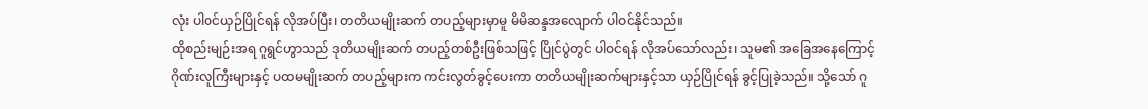လုံး ပါဝင်ယှဉ်ပြိုင်ရန် လိုအပ်ပြီး၊ တတိယမျိုးဆက် တပည့်များမှာမူ မိမိဆန္ဒအလျောက် ပါဝင်နိုင်သည်။
ထိုစည်းမျဉ်းအရ ဂူရွင်ဟွာသည် ဒုတိယမျိုးဆက် တပည့်တစ်ဦးဖြစ်သဖြင့် ပြိုင်ပွဲတွင် ပါဝင်ရန် လိုအပ်သော်လည်း၊ သူမ၏ အခြေအနေကြောင့် ဂိုဏ်းလူကြီးများနှင့် ပထမမျိုးဆက် တပည့်များက ကင်းလွတ်ခွင့်ပေးကာ တတိယမျိုးဆက်များနှင့်သာ ယှဉ်ပြိုင်ရန် ခွင့်ပြုခဲ့သည်။ သို့သော် ဂူ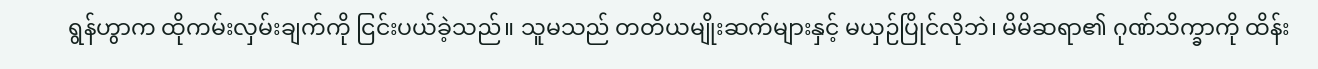ရွန်ဟွာက ထိုကမ်းလှမ်းချက်ကို ငြင်းပယ်ခဲ့သည်။ သူမသည် တတိယမျိုးဆက်များနှင့် မယှဉ်ပြိုင်လိုဘဲ၊ မိမိဆရာ၏ ဂုဏ်သိက္ခာကို ထိန်း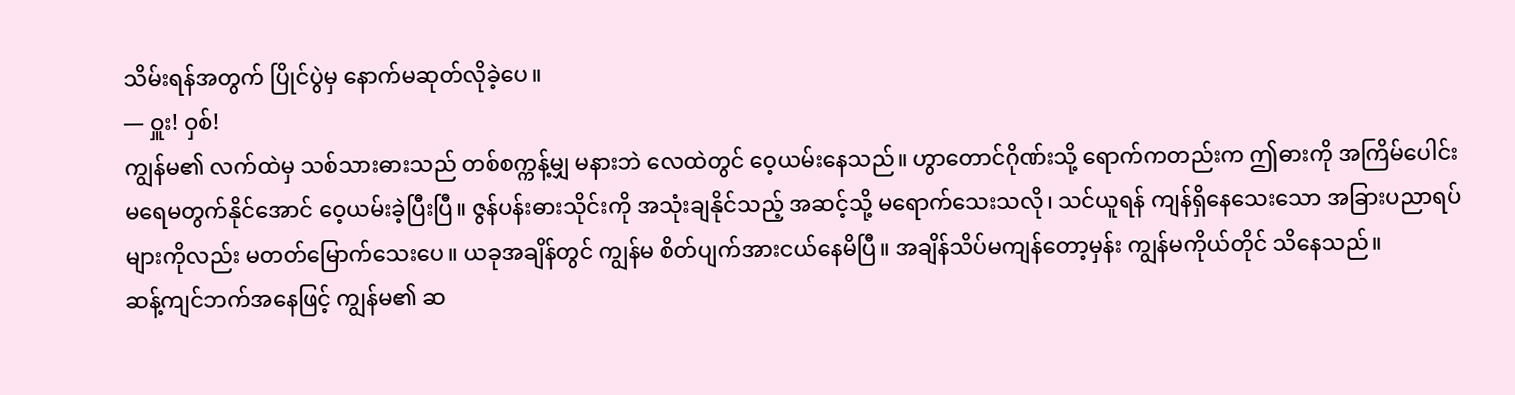သိမ်းရန်အတွက် ပြိုင်ပွဲမှ နောက်မဆုတ်လိုခဲ့ပေ။
— ဝှူး! ဝှစ်!
ကျွန်မ၏ လက်ထဲမှ သစ်သားဓားသည် တစ်စက္ကန့်မျှ မနားဘဲ လေထဲတွင် ဝေ့ယမ်းနေသည်။ ဟွာတောင်ဂိုဏ်းသို့ ရောက်ကတည်းက ဤဓားကို အကြိမ်ပေါင်း မရေမတွက်နိုင်အောင် ဝေ့ယမ်းခဲ့ပြီးပြီ။ ဇွန်ပန်းဓားသိုင်းကို အသုံးချနိုင်သည့် အဆင့်သို့ မရောက်သေးသလို၊ သင်ယူရန် ကျန်ရှိနေသေးသော အခြားပညာရပ်များကိုလည်း မတတ်မြောက်သေးပေ။ ယခုအချိန်တွင် ကျွန်မ စိတ်ပျက်အားငယ်နေမိပြီ။ အချိန်သိပ်မကျန်တော့မှန်း ကျွန်မကိုယ်တိုင် သိနေသည်။
ဆန့်ကျင်ဘက်အနေဖြင့် ကျွန်မ၏ ဆ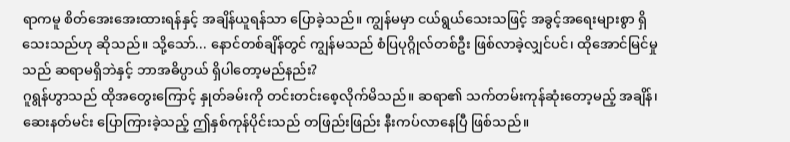ရာကမူ စိတ်အေးအေးထားရန်နှင့် အချိန်ယူရန်သာ ပြောခဲ့သည်။ ကျွန်မမှာ ငယ်ရွယ်သေးသဖြင့် အခွင့်အရေးများစွာ ရှိသေးသည်ဟု ဆိုသည်။ သို့သော်... နောင်တစ်ချိန်တွင် ကျွန်မသည် စံပြပုဂ္ဂိုလ်တစ်ဦး ဖြစ်လာခဲ့လျှင်ပင်၊ ထိုအောင်မြင်မှုသည် ဆရာမရှိဘဲနှင့် ဘာအဓိပ္ပာယ် ရှိပါတော့မည်နည်း?
ဂူရွန်ဟွာသည် ထိုအတွေးကြောင့် နှုတ်ခမ်းကို တင်းတင်းစေ့လိုက်မိသည်။ ဆရာ၏ သက်တမ်းကုန်ဆုံးတော့မည့် အချိန်၊ ဆေးနတ်မင်း ပြောကြားခဲ့သည့် ဤနှစ်ကုန်ပိုင်းသည် တဖြည်းဖြည်း နီးကပ်လာနေပြီ ဖြစ်သည်။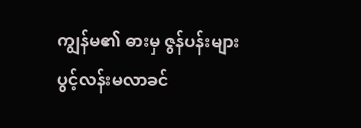ကျွန်မ၏ ဓားမှ ဇွန်ပန်းများ ပွင့်လန်းမလာခင်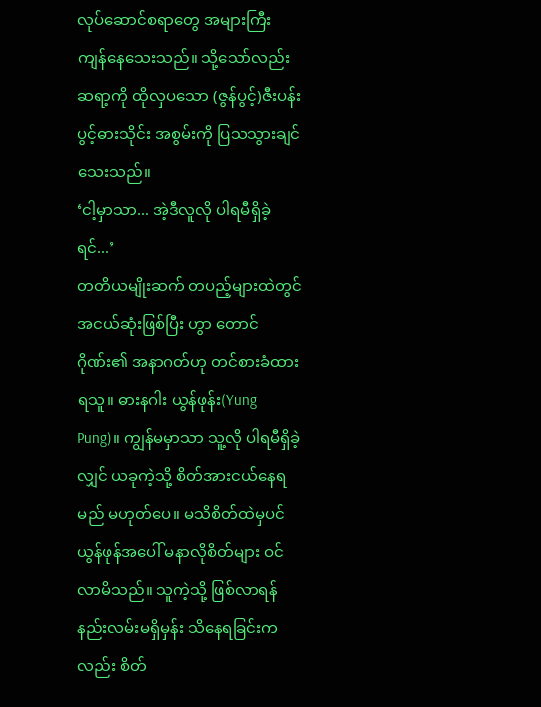လုပ်ဆောင်စရာတွေ အများကြီး ကျန်နေသေးသည်။ သို့သော်လည်း ဆရာ့ကို ထိုလှပသော (ဇွန်ပွင့်)ဇီးပန်းပွင့်ဓားသိုင်း အစွမ်းကို ပြသသွားချင်သေးသည်။
‘ငါ့မှာသာ... အဲ့ဒီလူလို ပါရမီရှိခဲ့ရင်...’
တတိယမျိုးဆက် တပည့်များထဲတွင် အငယ်ဆုံးဖြစ်ပြီး ဟွာ တောင်ဂိုဏ်း၏ အနာဂတ်ဟု တင်စားခံထားရသူ။ ဓားနဂါး ယွန်ဖုန်း(Yung Pung)။ ကျွန်မမှာသာ သူ့လို ပါရမီရှိခဲ့လျှင် ယခုကဲ့သို့ စိတ်အားငယ်နေရမည် မဟုတ်ပေ။ မသိစိတ်ထဲမှပင် ယွန်ဖုန်အပေါ် မနာလိုစိတ်များ ဝင်လာမိသည်။ သူကဲ့သို့ ဖြစ်လာရန် နည်းလမ်းမရှိမှန်း သိနေရခြင်းကလည်း စိတ်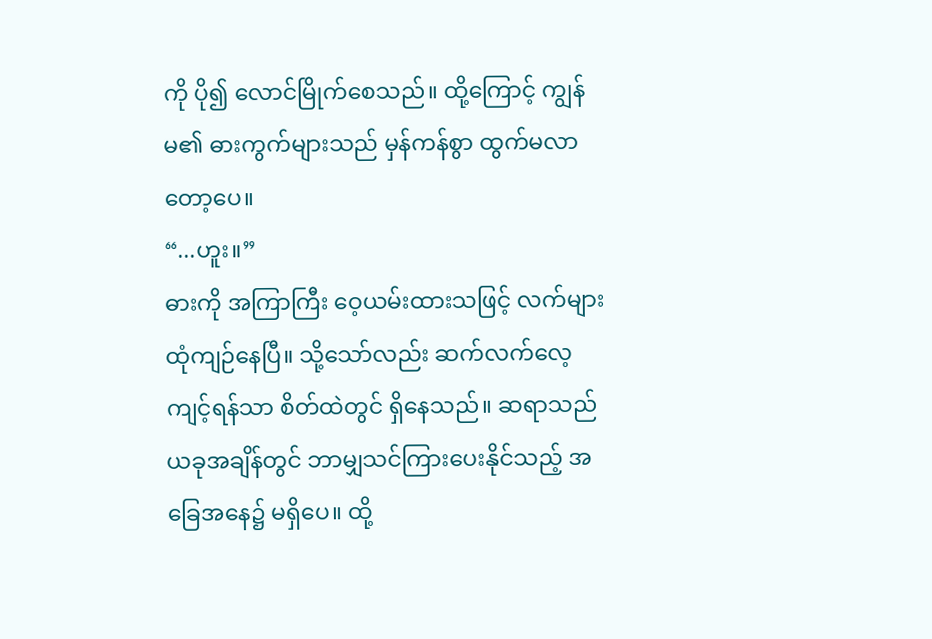ကို ပို၍ လောင်မြိုက်စေသည်။ ထို့ကြောင့် ကျွန်မ၏ ဓားကွက်များသည် မှန်ကန်စွာ ထွက်မလာတော့ပေ။
“...ဟူး။”
ဓားကို အကြာကြီး ဝေ့ယမ်းထားသဖြင့် လက်များ ထုံကျဉ်နေပြီ။ သို့သော်လည်း ဆက်လက်လေ့ကျင့်ရန်သာ စိတ်ထဲတွင် ရှိနေသည်။ ဆရာသည် ယခုအချိန်တွင် ဘာမျှသင်ကြားပေးနိုင်သည့် အခြေအနေ၌ မရှိပေ။ ထို့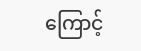ကြောင့်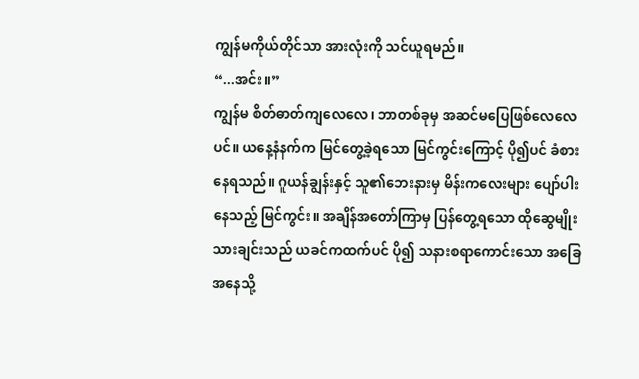ကျွန်မကိုယ်တိုင်သာ အားလုံးကို သင်ယူရမည်။
“...အင်း။”
ကျွန်မ စိတ်ဓာတ်ကျလေလေ၊ ဘာတစ်ခုမှ အဆင်မပြေဖြစ်လေလေပင်။ ယနေ့နံနက်က မြင်တွေ့ခဲ့ရသော မြင်ကွင်းကြောင့် ပို၍ပင် ခံစားနေရသည်။ ဂူယန်ချွန်းနှင့် သူ၏ဘေးနားမှ မိန်းကလေးများ ပျော်ပါးနေသည့် မြင်ကွင်း။ အချိန်အတော်ကြာမှ ပြန်တွေ့ရသော ထိုဆွေမျိုးသားချင်းသည် ယခင်ကထက်ပင် ပို၍ သနားစရာကောင်းသော အခြေအနေသို့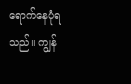ရောက်နေပုံရသည်။ ကျွန်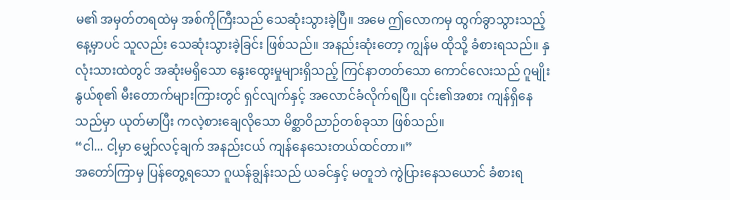မ၏ အမှတ်တရထဲမှ အစ်ကိုကြီးသည် သေဆုံးသွားခဲ့ပြီ။ အမေ ဤလောကမှ ထွက်ခွာသွားသည့်နေ့မှာပင် သူလည်း သေဆုံးသွားခဲ့ခြင်း ဖြစ်သည်။ အနည်းဆုံးတော့ ကျွန်မ ထိုသို့ ခံစားရသည်။ နှလုံးသားထဲတွင် အဆုံးမရှိသော နွေးထွေးမှုများရှိသည့် ကြင်နာတတ်သော ကောင်လေးသည် ဂူမျိုးနွယ်စု၏ မီးတောက်များကြားတွင် ရှင်လျက်နှင့် အလောင်ခံလိုက်ရပြီ။ ၎င်း၏အစား ကျန်ရှိနေသည်မှာ ယုတ်မာပြီး ကလဲ့စားချေလိုသော မိစ္ဆာဝိညာဉ်တစ်ခုသာ ဖြစ်သည်။
“ငါ... ငါ့မှာ မျှော်လင့်ချက် အနည်းငယ် ကျန်နေသေးတယ်ထင်တာ။”
အတော်ကြာမှ ပြန်တွေ့ရသော ဂူယန်ချွန်းသည် ယခင်နှင့် မတူဘဲ ကွဲပြားနေသယောင် ခံစားရ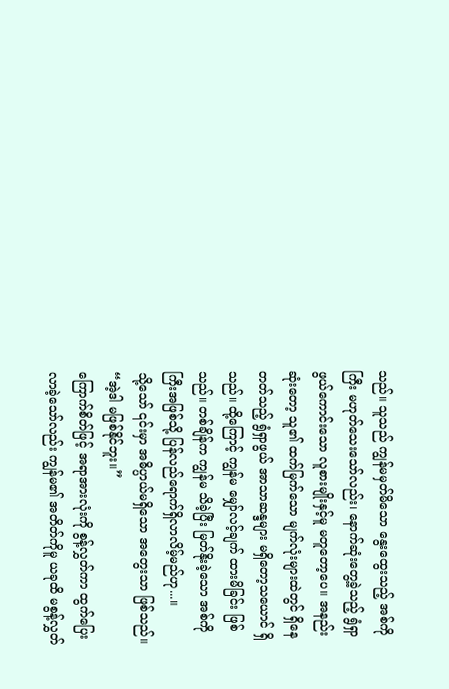သည်။ သူသည် ကျွန်မမှတ်မိသော နွေးထွေးသည့် အစ်ကိုကြီး မဟုတ်သေးသော်လည်း၊ နောက်ဆုံးတွေ့ခဲ့သည့် ရွံရှာဖွယ်ကောင်းသော လူစားမျိုးနှင့်မူ မတူတော့ပေ။ အနည်းဆုံးတော့ သူ၏ ထက်မြက်သော မျက်လုံးများထဲတွင် ရှိနေတတ်သည့် ရွံရှာဖွယ် အာသာဆန္ဒများ မရှိတော့သယောင် ရှိသည်။ ထို့ကြောင့် ကျွန်မ မျှော်လင့်ချက် ထားမိခြင်း ဖြစ်သည်။ တစ်ချိန်က ကျွန်မ သိခဲ့ပြီး မြတ်နိုးခဲ့သော အစ်ကိုကြီးအဖြစ်သို့ ပြန်လည်ရောက်ရှိလာလိမ့်မည်ဟု...။
သို့သော် ၎င်းမှာ အဓိပ္ပာယ်မရှိသော အတွေးသာ ဖြစ်သည်။
“အဲ့ဒါ မဖြစ်နိုင်ဘူး။”
ကြောက်စိတ်ဖြင့် အရာအားလုံးကို စွန့်လွှတ်ကာ ထွက်ပြေးလာခဲ့သော်လည်း ကျွန်မ၏ အတိတ်ကိုမူ ယခုထိ မစွန့်လွှတ်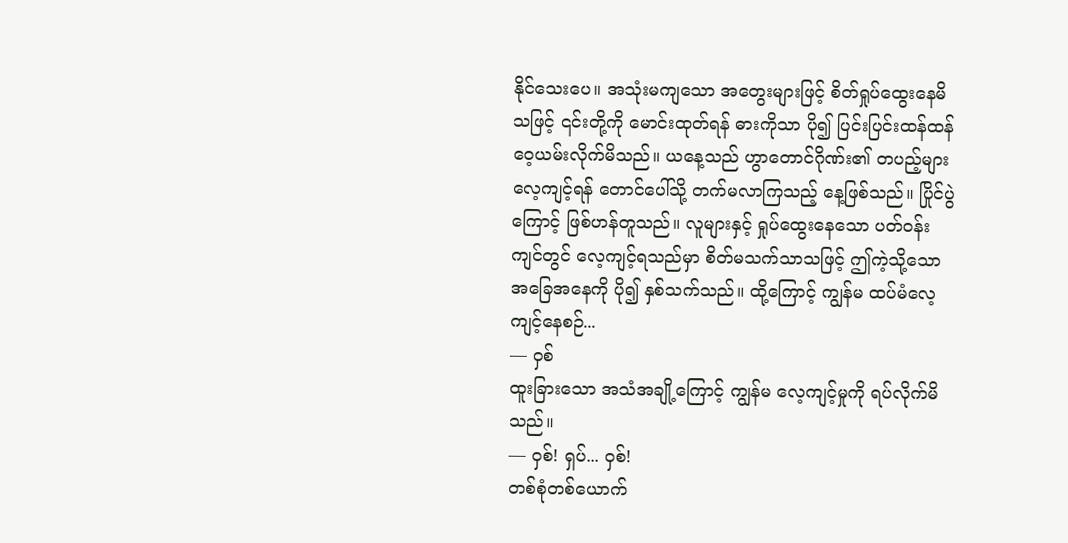နိုင်သေးပေ။ အသုံးမကျသော အတွေးများဖြင့် စိတ်ရှုပ်ထွေးနေမိသဖြင့် ၎င်းတို့ကို မောင်းထုတ်ရန် ဓားကိုသာ ပို၍ ပြင်းပြင်းထန်ထန် ဝေ့ယမ်းလိုက်မိသည်။ ယနေ့သည် ဟွာတောင်ဂိုဏ်း၏ တပည့်များ လေ့ကျင့်ရန် တောင်ပေါ်သို့ တက်မလာကြသည့် နေ့ဖြစ်သည်။ ပြိုင်ပွဲကြောင့် ဖြစ်ဟန်တူသည်။ လူများနှင့် ရှုပ်ထွေးနေသော ပတ်ဝန်းကျင်တွင် လေ့ကျင့်ရသည်မှာ စိတ်မသက်သာသဖြင့် ဤကဲ့သို့သော အခြေအနေကို ပို၍ နှစ်သက်သည်။ ထို့ကြောင့် ကျွန်မ ထပ်မံလေ့ကျင့်နေစဉ်...
— ဝှစ်
ထူးခြားသော အသံအချို့ကြောင့် ကျွန်မ လေ့ကျင့်မှုကို ရပ်လိုက်မိသည်။
— ဝှစ်! ရှပ်... ဝှစ်!
တစ်စုံတစ်ယောက်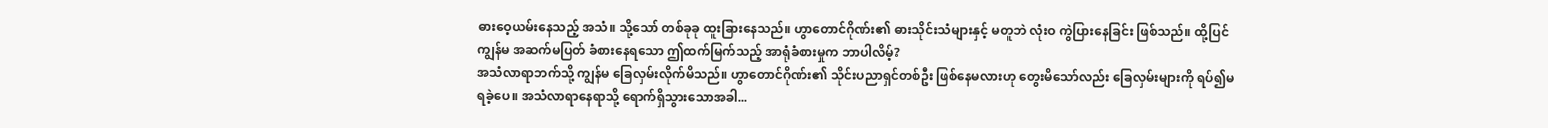ဓားဝေ့ယမ်းနေသည့် အသံ။ သို့သော် တစ်ခုခု ထူးခြားနေသည်။ ဟွာတောင်ဂိုဏ်း၏ ဓားသိုင်းသံများနှင့် မတူဘဲ လုံးဝ ကွဲပြားနေခြင်း ဖြစ်သည်။ ထို့ပြင် ကျွန်မ အဆက်မပြတ် ခံစားနေရသော ဤထက်မြက်သည့် အာရုံခံစားမှုက ဘာပါလိမ့်?
အသံလာရာဘက်သို့ ကျွန်မ ခြေလှမ်းလိုက်မိသည်။ ဟွာတောင်ဂိုဏ်း၏ သိုင်းပညာရှင်တစ်ဦး ဖြစ်နေမလားဟု တွေးမိသော်လည်း ခြေလှမ်းများကို ရပ်၍မရခဲ့ပေ။ အသံလာရာနေရာသို့ ရောက်ရှိသွားသောအခါ...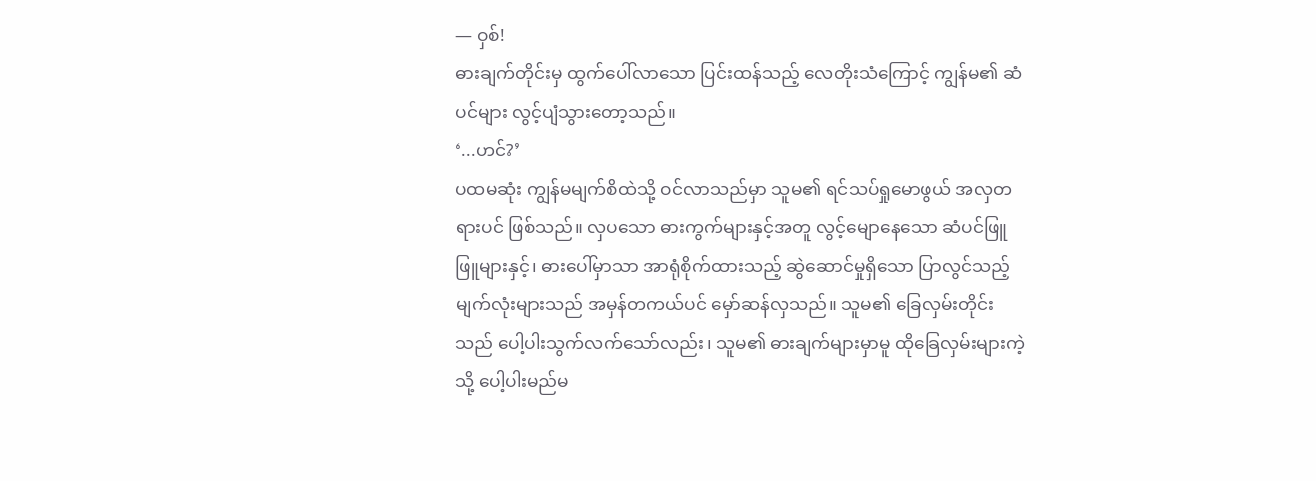— ဝှစ်!
ဓားချက်တိုင်းမှ ထွက်ပေါ်လာသော ပြင်းထန်သည့် လေတိုးသံကြောင့် ကျွန်မ၏ ဆံပင်များ လွင့်ပျံသွားတော့သည်။
‘...ဟင်?’
ပထမဆုံး ကျွန်မမျက်စိထဲသို့ ဝင်လာသည်မှာ သူမ၏ ရင်သပ်ရှုမောဖွယ် အလှတရားပင် ဖြစ်သည်။ လှပသော ဓားကွက်များနှင့်အတူ လွင့်မျောနေသော ဆံပင်ဖြူဖြူများနှင့်၊ ဓားပေါ်မှာသာ အာရုံစိုက်ထားသည့် ဆွဲဆောင်မှုရှိသော ပြာလွင်သည့် မျက်လုံးများသည် အမှန်တကယ်ပင် မှော်ဆန်လှသည်။ သူမ၏ ခြေလှမ်းတိုင်းသည် ပေါ့ပါးသွက်လက်သော်လည်း၊ သူမ၏ ဓားချက်များမှာမူ ထိုခြေလှမ်းများကဲ့သို့ ပေါ့ပါးမည်မ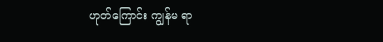ဟုတ်ကြောင်း ကျွန်မ ရာ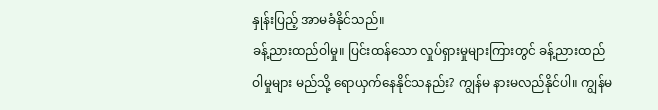နှုန်းပြည့် အာမခံနိုင်သည်။
ခန့်ညားထည်ဝါမှု။ ပြင်းထန်သော လှုပ်ရှားမှုများကြားတွင် ခန့်ညားထည်ဝါမှုများ မည်သို့ ရောယှက်နေနိုင်သနည်း? ကျွန်မ နားမလည်နိုင်ပါ။ ကျွန်မ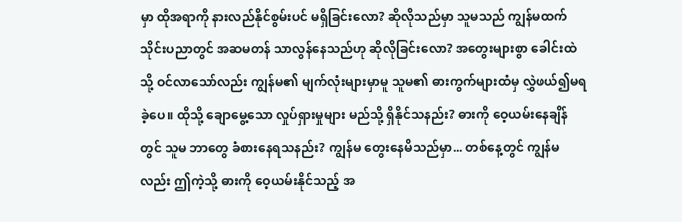မှာ ထိုအရာကို နားလည်နိုင်စွမ်းပင် မရှိခြင်းလော? ဆိုလိုသည်မှာ သူမသည် ကျွန်မထက် သိုင်းပညာတွင် အဆမတန် သာလွန်နေသည်ဟု ဆိုလိုခြင်းလော? အတွေးများစွာ ခေါင်းထဲသို့ ဝင်လာသော်လည်း ကျွန်မ၏ မျက်လုံးများမှာမူ သူမ၏ ဓားကွက်များထံမှ လွှဲဖယ်၍မရခဲ့ပေ။ ထိုသို့ ချောမွေ့သော လှုပ်ရှားမှုများ မည်သို့ ရှိနိုင်သနည်း? ဓားကို ဝေ့ယမ်းနေချိန်တွင် သူမ ဘာတွေ ခံစားနေရသနည်း? ကျွန်မ တွေးနေမိသည်မှာ... တစ်နေ့တွင် ကျွန်မလည်း ဤကဲ့သို့ ဓားကို ဝေ့ယမ်းနိုင်သည့် အ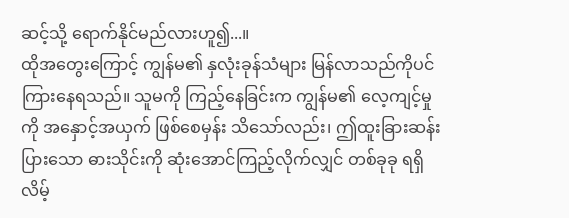ဆင့်သို့ ရောက်နိုင်မည်လားဟူ၍...။
ထိုအတွေးကြောင့် ကျွန်မ၏ နှလုံးခုန်သံများ မြန်လာသည်ကိုပင် ကြားနေရသည်။ သူမကို ကြည့်နေခြင်းက ကျွန်မ၏ လေ့ကျင့်မှုကို အနှောင့်အယှက် ဖြစ်စေမှန်း သိသော်လည်း၊ ဤထူးခြားဆန်းပြားသော ဓားသိုင်းကို ဆုံးအောင်ကြည့်လိုက်လျှင် တစ်ခုခု ရရှိလိမ့်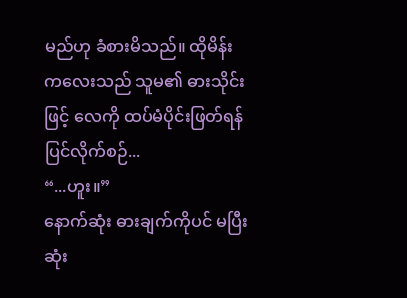မည်ဟု ခံစားမိသည်။ ထိုမိန်းကလေးသည် သူမ၏ ဓားသိုင်းဖြင့် လေကို ထပ်မံပိုင်းဖြတ်ရန် ပြင်လိုက်စဉ်...
“...ဟူး။”
နောက်ဆုံး ဓားချက်ကိုပင် မပြီးဆုံး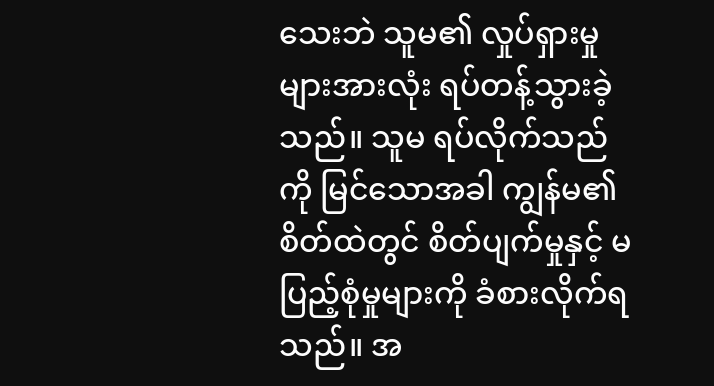သေးဘဲ သူမ၏ လှုပ်ရှားမှုများအားလုံး ရပ်တန့်သွားခဲ့သည်။ သူမ ရပ်လိုက်သည်ကို မြင်သောအခါ ကျွန်မ၏ စိတ်ထဲတွင် စိတ်ပျက်မှုနှင့် မပြည့်စုံမှုများကို ခံစားလိုက်ရသည်။ အ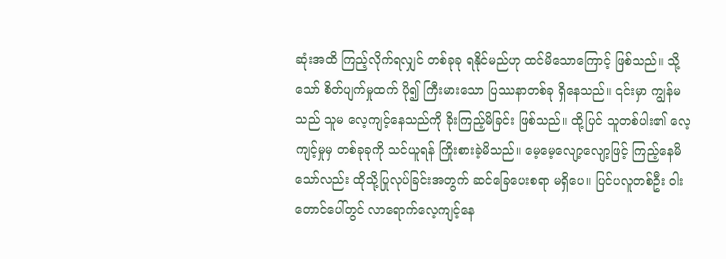ဆုံးအထိ ကြည့်လိုက်ရလျှင် တစ်ခုခု ရနိုင်မည်ဟု ထင်မိသောကြောင့် ဖြစ်သည်။ သို့သော် စိတ်ပျက်မှုထက် ပို၍ ကြီးမားသော ပြဿနာတစ်ခု ရှိနေသည်။ ၎င်းမှာ ကျွန်မသည် သူမ လေ့ကျင့်နေသည်ကို ခိုးကြည့်မိခြင်း ဖြစ်သည်။ ထို့ပြင် သူတစ်ပါး၏ လေ့ကျင့်မှုမှ တစ်ခုခုကို သင်ယူရန် ကြိုးစားခဲ့မိသည်။ မေ့မေ့လျော့လျော့ဖြင့် ကြည့်နေမိသော်လည်း ထိုသို့ပြုလုပ်ခြင်းအတွက် ဆင်ခြေပေးစရာ မရှိပေ။ ပြင်ပလူတစ်ဦး ဝါးတောင်ပေါ်တွင် လာရောက်လေ့ကျင့်နေ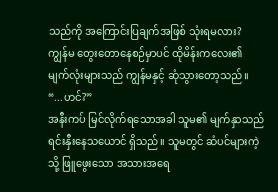သည်ကို အကြောင်းပြချက်အဖြစ် သုံးရမလား?
ကျွန်မ တွေးတောနေစဉ်မှာပင် ထိုမိန်းကလေး၏ မျက်လုံးများသည် ကျွန်မနှင့် ဆုံသွားတော့သည်။
“...ဟင်?”
အနီးကပ် မြင်လိုက်ရသောအခါ သူမ၏ မျက်နှာသည် ရင်းနှီးနေသယောင် ရှိသည်။ သူမတွင် ဆံပင်များကဲ့သို့ ဖြူဖွေးသော အသားအရေ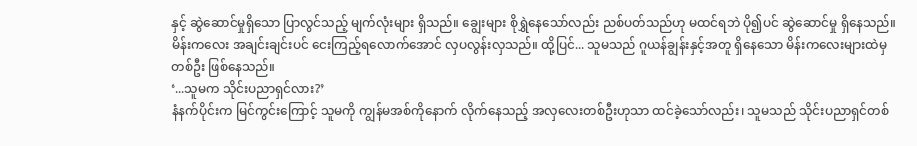နှင့် ဆွဲဆောင်မှုရှိသော ပြာလွင်သည့် မျက်လုံးများ ရှိသည်။ ချွေးများ စိုရွှဲနေသော်လည်း ညစ်ပတ်သည်ဟု မထင်ရဘဲ ပို၍ပင် ဆွဲဆောင်မှု ရှိနေသည်။ မိန်းကလေး အချင်းချင်းပင် ငေးကြည့်ရလောက်အောင် လှပလွန်းလှသည်။ ထို့ပြင်... သူမသည် ဂူယန်ချွန်းနှင့်အတူ ရှိနေသော မိန်းကလေးများထဲမှ တစ်ဦး ဖြစ်နေသည်။
‘...သူမက သိုင်းပညာရှင်လား?’
နံနက်ပိုင်းက မြင်ကွင်းကြောင့် သူမကို ကျွန်မအစ်ကိုနောက် လိုက်နေသည့် အလှလေးတစ်ဦးဟုသာ ထင်ခဲ့သော်လည်း၊ သူမသည် သိုင်းပညာရှင်တစ်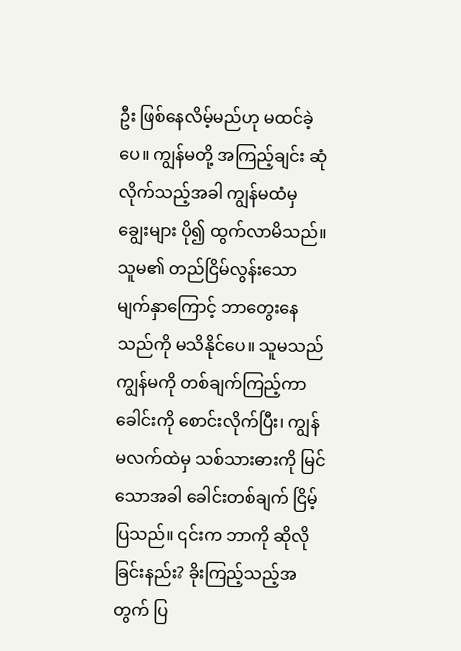ဦး ဖြစ်နေလိမ့်မည်ဟု မထင်ခဲ့ပေ။ ကျွန်မတို့ အကြည့်ချင်း ဆုံလိုက်သည့်အခါ ကျွန်မထံမှ ချွေးများ ပို၍ ထွက်လာမိသည်။ သူမ၏ တည်ငြိမ်လွန်းသော မျက်နှာကြောင့် ဘာတွေးနေသည်ကို မသိနိုင်ပေ။ သူမသည် ကျွန်မကို တစ်ချက်ကြည့်ကာ ခေါင်းကို စောင်းလိုက်ပြီး၊ ကျွန်မလက်ထဲမှ သစ်သားဓားကို မြင်သောအခါ ခေါင်းတစ်ချက် ငြိမ့်ပြသည်။ ၎င်းက ဘာကို ဆိုလိုခြင်းနည်း? ခိုးကြည့်သည့်အတွက် ပြ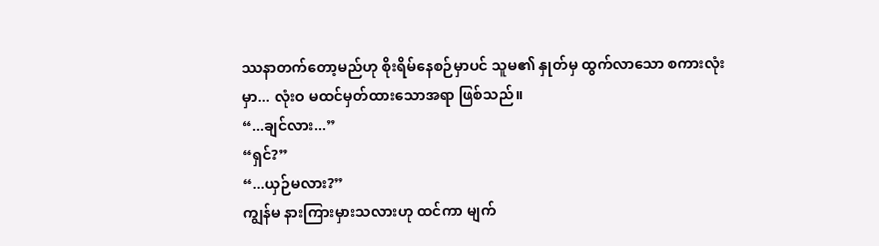ဿနာတက်တော့မည်ဟု စိုးရိမ်နေစဉ်မှာပင် သူမ၏ နှုတ်မှ ထွက်လာသော စကားလုံးမှာ... လုံးဝ မထင်မှတ်ထားသောအရာ ဖြစ်သည်။
“...ချင်လား...”
“ရှင်?”
“...ယှဉ်မလား?”
ကျွန်မ နားကြားမှားသလားဟု ထင်ကာ မျက်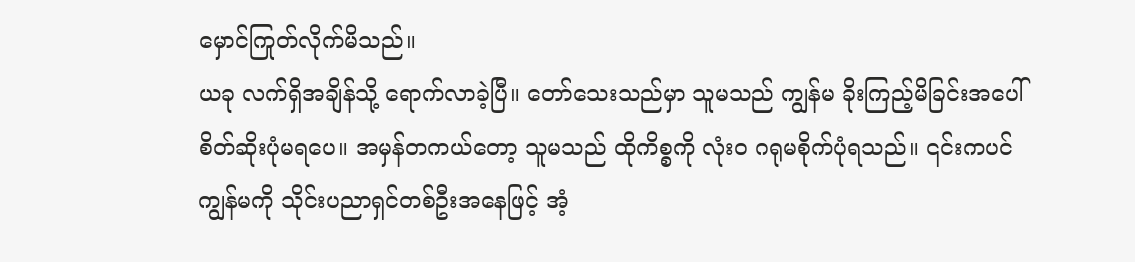မှောင်ကြုတ်လိုက်မိသည်။
ယခု လက်ရှိအချိန်သို့ ရောက်လာခဲ့ပြီ။ တော်သေးသည်မှာ သူမသည် ကျွန်မ ခိုးကြည့်မိခြင်းအပေါ် စိတ်ဆိုးပုံမရပေ။ အမှန်တကယ်တော့ သူမသည် ထိုကိစ္စကို လုံးဝ ဂရုမစိုက်ပုံရသည်။ ၎င်းကပင် ကျွန်မကို သိုင်းပညာရှင်တစ်ဦးအနေဖြင့် အံ့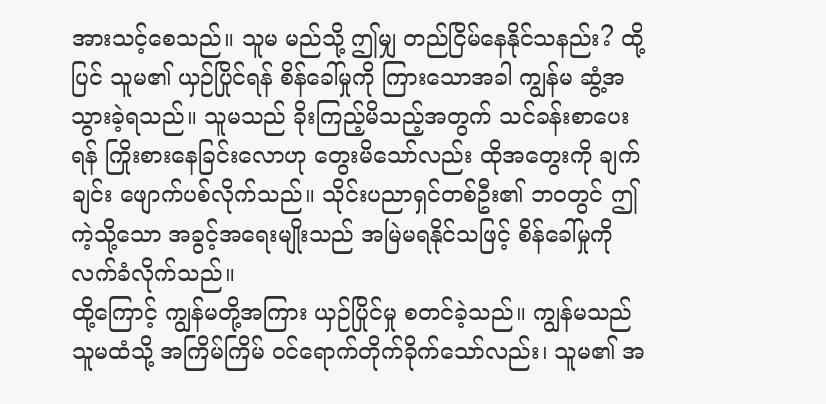အားသင့်စေသည်။ သူမ မည်သို့ ဤမျှ တည်ငြိမ်နေနိုင်သနည်း? ထို့ပြင် သူမ၏ ယှဉ်ပြိုင်ရန် စိန်ခေါ်မှုကို ကြားသောအခါ ကျွန်မ ဆွံ့အသွားခဲ့ရသည်။ သူမသည် ခိုးကြည့်မိသည့်အတွက် သင်ခန်းစာပေးရန် ကြိုးစားနေခြင်းလောဟု တွေးမိသော်လည်း ထိုအတွေးကို ချက်ချင်း ဖျောက်ပစ်လိုက်သည်။ သိုင်းပညာရှင်တစ်ဦး၏ ဘဝတွင် ဤကဲ့သို့သော အခွင့်အရေးမျိုးသည် အမြဲမရနိုင်သဖြင့် စိန်ခေါ်မှုကို လက်ခံလိုက်သည်။
ထို့ကြောင့် ကျွန်မတို့အကြား ယှဉ်ပြိုင်မှု စတင်ခဲ့သည်။ ကျွန်မသည် သူမထံသို့ အကြိမ်ကြိမ် ဝင်ရောက်တိုက်ခိုက်သော်လည်း၊ သူမ၏ အ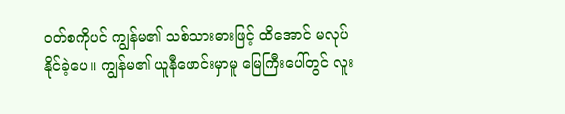ဝတ်စကိုပင် ကျွန်မ၏ သစ်သားဓားဖြင့် ထိအောင် မလုပ်နိုင်ခဲ့ပေ။ ကျွန်မ၏ ယူနီဖောင်းမှာမူ မြေကြီးပေါ်တွင် လူး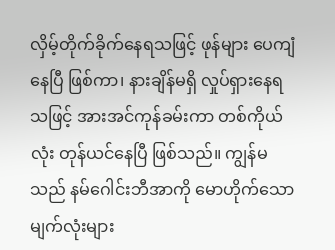လှိမ့်တိုက်ခိုက်နေရသဖြင့် ဖုန်များ ပေကျံနေပြီ ဖြစ်ကာ၊ နားချိန်မရှိ လှုပ်ရှားနေရသဖြင့် အားအင်ကုန်ခမ်းကာ တစ်ကိုယ်လုံး တုန်ယင်နေပြီ ဖြစ်သည်။ ကျွန်မသည် နမ်ဂေါင်းဘီအာကို မောဟိုက်သော မျက်လုံးများ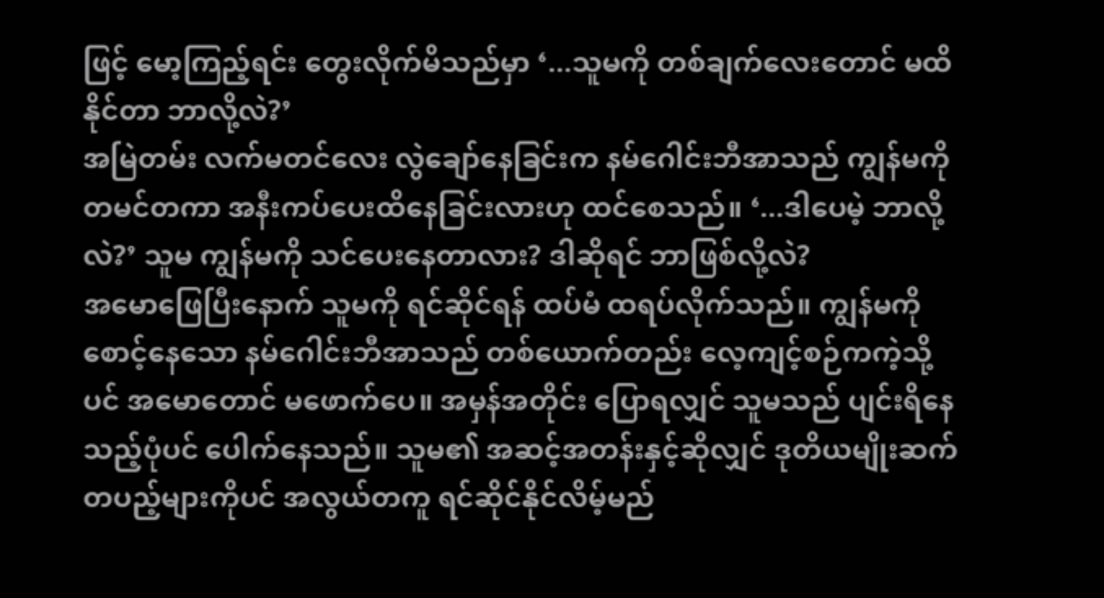ဖြင့် မော့ကြည့်ရင်း တွေးလိုက်မိသည်မှာ ‘...သူမကို တစ်ချက်လေးတောင် မထိနိုင်တာ ဘာလို့လဲ?’
အမြဲတမ်း လက်မတင်လေး လွဲချော်နေခြင်းက နမ်ဂေါင်းဘီအာသည် ကျွန်မကို တမင်တကာ အနီးကပ်ပေးထိနေခြင်းလားဟု ထင်စေသည်။ ‘...ဒါပေမဲ့ ဘာလို့လဲ?’ သူမ ကျွန်မကို သင်ပေးနေတာလား? ဒါဆိုရင် ဘာဖြစ်လို့လဲ?
အမောဖြေပြီးနောက် သူမကို ရင်ဆိုင်ရန် ထပ်မံ ထရပ်လိုက်သည်။ ကျွန်မကို စောင့်နေသော နမ်ဂေါင်းဘီအာသည် တစ်ယောက်တည်း လေ့ကျင့်စဉ်ကကဲ့သို့ပင် အမောတောင် မဖောက်ပေ။ အမှန်အတိုင်း ပြောရလျှင် သူမသည် ပျင်းရိနေသည့်ပုံပင် ပေါက်နေသည်။ သူမ၏ အဆင့်အတန်းနှင့်ဆိုလျှင် ဒုတိယမျိုးဆက် တပည့်များကိုပင် အလွယ်တကူ ရင်ဆိုင်နိုင်လိမ့်မည်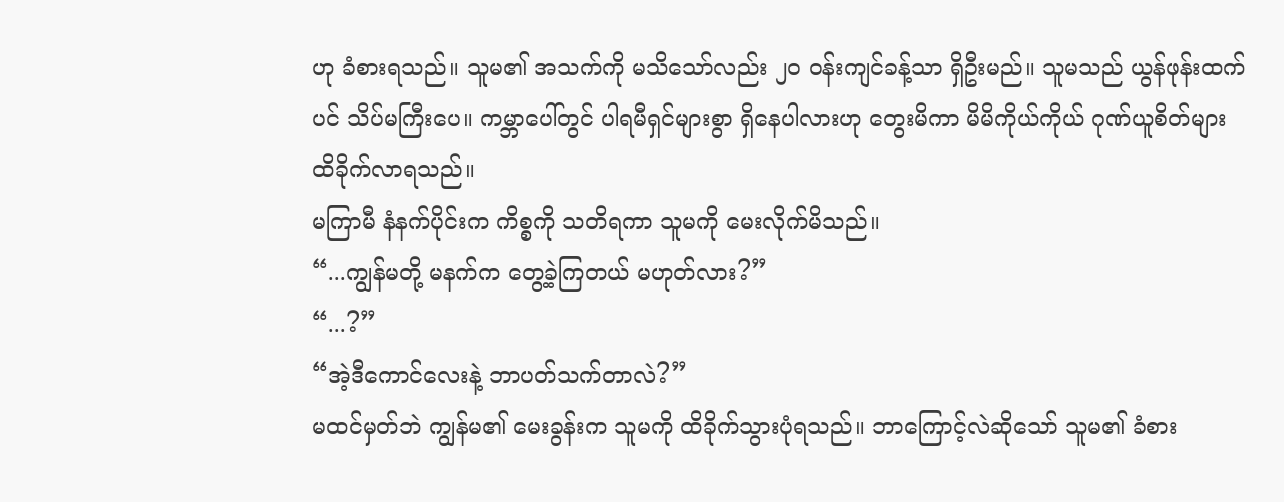ဟု ခံစားရသည်။ သူမ၏ အသက်ကို မသိသော်လည်း ၂၀ ဝန်းကျင်ခန့်သာ ရှိဦးမည်။ သူမသည် ယွန်ဖုန်းထက်ပင် သိပ်မကြီးပေ။ ကမ္ဘာပေါ်တွင် ပါရမီရှင်များစွာ ရှိနေပါလားဟု တွေးမိကာ မိမိကိုယ်ကိုယ် ဂုဏ်ယူစိတ်များ ထိခိုက်လာရသည်။
မကြာမီ နံနက်ပိုင်းက ကိစ္စကို သတိရကာ သူမကို မေးလိုက်မိသည်။
“...ကျွန်မတို့ မနက်က တွေ့ခဲ့ကြတယ် မဟုတ်လား?”
“...?”
“အဲ့ဒီကောင်လေးနဲ့ ဘာပတ်သက်တာလဲ?”
မထင်မှတ်ဘဲ ကျွန်မ၏ မေးခွန်းက သူမကို ထိခိုက်သွားပုံရသည်။ ဘာကြောင့်လဲဆိုသော် သူမ၏ ခံစား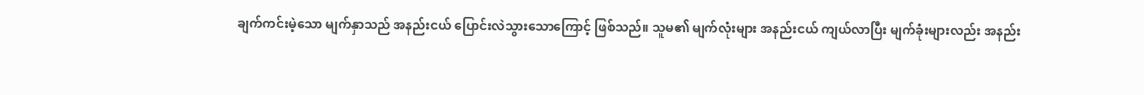ချက်ကင်းမဲ့သော မျက်နှာသည် အနည်းငယ် ပြောင်းလဲသွားသောကြောင့် ဖြစ်သည်။ သူမ၏ မျက်လုံးများ အနည်းငယ် ကျယ်လာပြီး မျက်ခုံးများလည်း အနည်း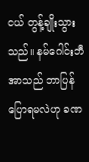ငယ် တွန့်ချိုးသွားသည်။ နမ်ဂေါင်းဘီအာသည် ဘာပြန်ပြောရမလဲဟု ခဏ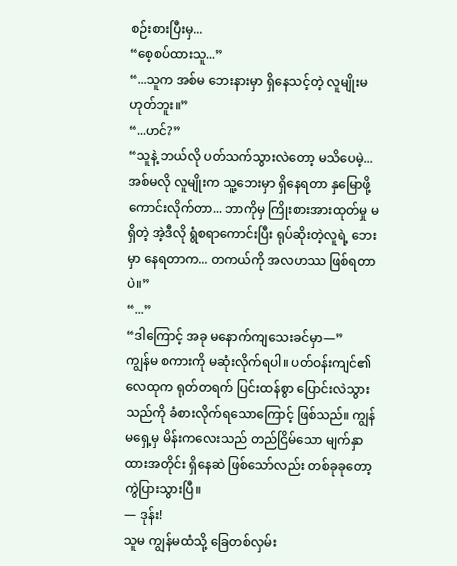စဉ်းစားပြီးမှ...
“စေ့စပ်ထားသူ...”
“...သူက အစ်မ ဘေးနားမှာ ရှိနေသင့်တဲ့ လူမျိုးမဟုတ်ဘူး။”
“...ဟင်?”
“သူနဲ့ ဘယ်လို ပတ်သက်သွားလဲတော့ မသိပေမဲ့... အစ်မလို လူမျိုးက သူ့ဘေးမှာ ရှိနေရတာ နှမြောဖို့ကောင်းလိုက်တာ... ဘာကိုမှ ကြိုးစားအားထုတ်မှု မရှိတဲ့ အဲ့ဒီလို ရွံစရာကောင်းပြီး ရုပ်ဆိုးတဲ့လူရဲ့ ဘေးမှာ နေရတာက... တကယ်ကို အလဟဿ ဖြစ်ရတာပဲ။”
“...”
“ဒါကြောင့် အခု မနောက်ကျသေးခင်မှာ—”
ကျွန်မ စကားကို မဆုံးလိုက်ရပါ။ ပတ်ဝန်းကျင်၏ လေထုက ရုတ်တရက် ပြင်းထန်စွာ ပြောင်းလဲသွားသည်ကို ခံစားလိုက်ရသောကြောင့် ဖြစ်သည်။ ကျွန်မရှေ့မှ မိန်းကလေးသည် တည်ငြိမ်သော မျက်နှာထားအတိုင်း ရှိနေဆဲ ဖြစ်သော်လည်း တစ်ခုခုတော့ ကွဲပြားသွားပြီ။
— ဒုန်း!
သူမ ကျွန်မထံသို့ ခြေတစ်လှမ်း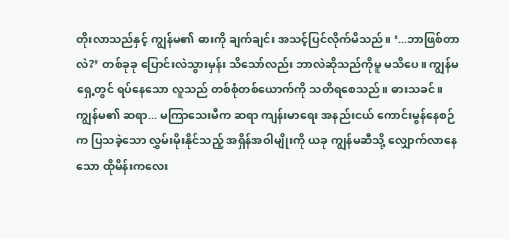တိုးလာသည်နှင့် ကျွန်မ၏ ဓားကို ချက်ချင်း အသင့်ပြင်လိုက်မိသည်။ ‘...ဘာဖြစ်တာလဲ?’ တစ်ခုခု ပြောင်းလဲသွားမှန်း သိသော်လည်း ဘာလဲဆိုသည်ကိုမူ မသိပေ။ ကျွန်မရှေ့တွင် ရပ်နေသော လူသည် တစ်စုံတစ်ယောက်ကို သတိရစေသည်။ ဓားသခင်။ ကျွန်မ၏ ဆရာ... မကြာသေးမီက ဆရာ ကျန်းမာရေး အနည်းငယ် ကောင်းမွန်နေစဉ်က ပြသခဲ့သော လွှမ်းမိုးနိုင်သည့် အရှိန်အဝါမျိုးကို ယခု ကျွန်မဆီသို့ လျှောက်လာနေသော ထိုမိန်းကလေး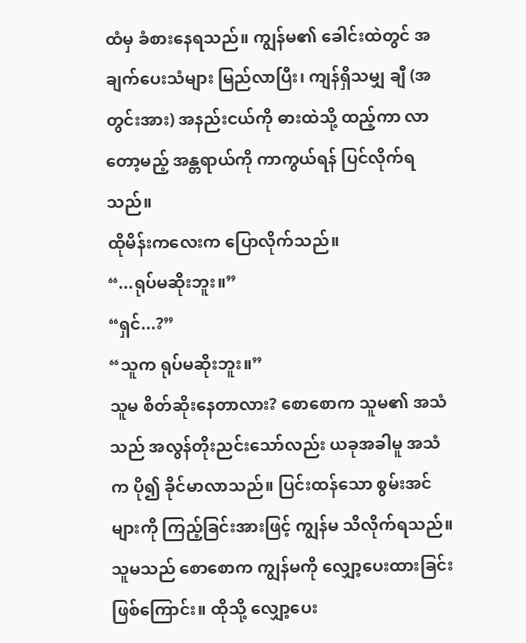ထံမှ ခံစားနေရသည်။ ကျွန်မ၏ ခေါင်းထဲတွင် အချက်ပေးသံများ မြည်လာပြီး၊ ကျန်ရှိသမျှ ချီ (အတွင်းအား) အနည်းငယ်ကို ဓားထဲသို့ ထည့်ကာ လာတော့မည့် အန္တရာယ်ကို ကာကွယ်ရန် ပြင်လိုက်ရသည်။
ထိုမိန်းကလေးက ပြောလိုက်သည်။
“...ရုပ်မဆိုးဘူး။”
“ရှင်...?”
“သူက ရုပ်မဆိုးဘူး။”
သူမ စိတ်ဆိုးနေတာလား? စောစောက သူမ၏ အသံသည် အလွန်တိုးညင်းသော်လည်း ယခုအခါမူ အသံက ပို၍ ခိုင်မာလာသည်။ ပြင်းထန်သော စွမ်းအင်များကို ကြည့်ခြင်းအားဖြင့် ကျွန်မ သိလိုက်ရသည်။ သူမသည် စောစောက ကျွန်မကို လျှော့ပေးထားခြင်း ဖြစ်ကြောင်း။ ထိုသို့ လျှော့ပေး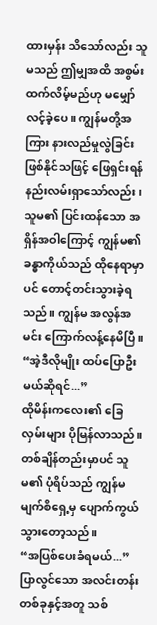ထားမှန်း သိသော်လည်း သူမသည် ဤမျှအထိ အစွမ်းထက်လိမ့်မည်ဟု မမျှော်လင့်ခဲ့ပေ။ ကျွန်မတို့အကြား နားလည်မှုလွဲခြင်း ဖြစ်နိုင်သဖြင့် ဖြေရှင်းရန် နည်းလမ်းရှာသော်လည်း၊ သူမ၏ ပြင်းထန်သော အရှိန်အဝါကြောင့် ကျွန်မ၏ ခန္ဓာကိုယ်သည် ထိုနေရာမှာပင် တောင့်တင်းသွားခဲ့ရသည်။ ကျွန်မ အလွန်အမင်း ကြောက်လန့်နေမိပြီ။
“အဲ့ဒီလိုမျိုး ထပ်ပြောဦးမယ်ဆိုရင်...”
ထိုမိန်းကလေး၏ ခြေလှမ်းများ ပိုမြန်လာသည်။ တစ်ချိန်တည်းမှာပင် သူမ၏ ပုံရိပ်သည် ကျွန်မမျက်စိရှေ့မှ ပျောက်ကွယ်သွားတော့သည်။
“အပြစ်ပေးခံရမယ်...”
ပြာလွင်သော အလင်းတန်းတစ်ခုနှင့်အတူ သစ်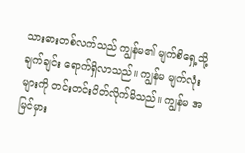သားဓားတစ်လက်သည် ကျွန်မ၏ မျက်စိရှေ့သို့ ချက်ချင်း ရောက်ရှိလာသည်။ ကျွန်မ မျက်လုံးများကို တင်းတင်းပိတ်လိုက်မိသည်။ ကျွန်မ အမြင်မှား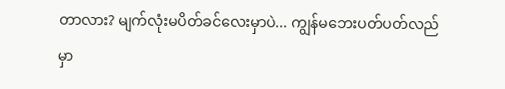တာလား? မျက်လုံးမပိတ်ခင်လေးမှာပဲ... ကျွန်မဘေးပတ်ပတ်လည်မှာ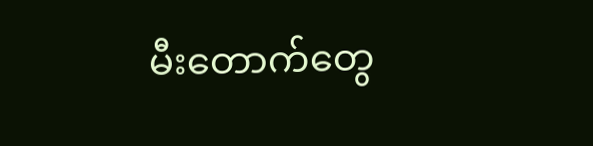မီးတောက်တွေ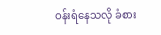ဝန်းရံနေသလို ခံစား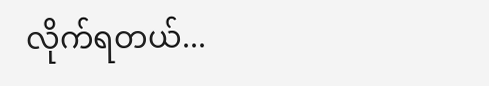လိုက်ရတယ်...